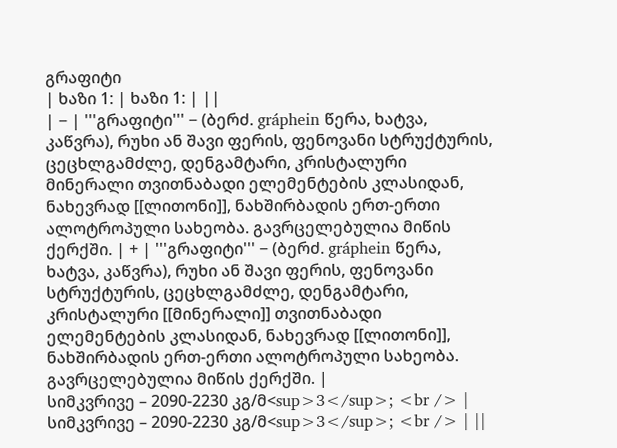გრაფიტი
| ხაზი 1: | ხაზი 1: | ||
| − | '''გრაფიტი''' − (ბერძ. gráphein წერა, ხატვა, კაწვრა), რუხი ან შავი ფერის, ფენოვანი სტრუქტურის, ცეცხლგამძლე, დენგამტარი, კრისტალური მინერალი თვითნაბადი ელემენტების კლასიდან, ნახევრად [[ლითონი]], ნახშირბადის ერთ-ერთი ალოტროპული სახეობა. გავრცელებულია მიწის ქერქში. | + | '''გრაფიტი''' − (ბერძ. gráphein წერა, ხატვა, კაწვრა), რუხი ან შავი ფერის, ფენოვანი სტრუქტურის, ცეცხლგამძლე, დენგამტარი, კრისტალური [[მინერალი]] თვითნაბადი ელემენტების კლასიდან, ნახევრად [[ლითონი]], ნახშირბადის ერთ-ერთი ალოტროპული სახეობა. გავრცელებულია მიწის ქერქში. |
სიმკვრივე – 2090-2230 კგ/მ<sup>3</sup>; <br /> | სიმკვრივე – 2090-2230 კგ/მ<sup>3</sup>; <br /> | ||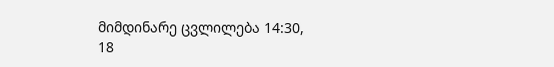მიმდინარე ცვლილება 14:30, 18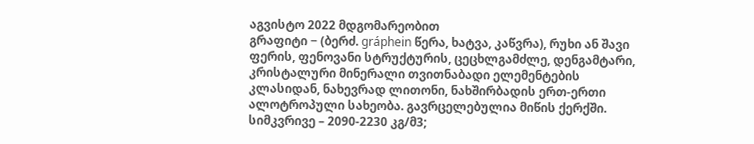აგვისტო 2022 მდგომარეობით
გრაფიტი − (ბერძ. gráphein წერა, ხატვა, კაწვრა), რუხი ან შავი ფერის, ფენოვანი სტრუქტურის, ცეცხლგამძლე, დენგამტარი, კრისტალური მინერალი თვითნაბადი ელემენტების კლასიდან, ნახევრად ლითონი, ნახშირბადის ერთ-ერთი ალოტროპული სახეობა. გავრცელებულია მიწის ქერქში.
სიმკვრივე – 2090-2230 კგ/მ3;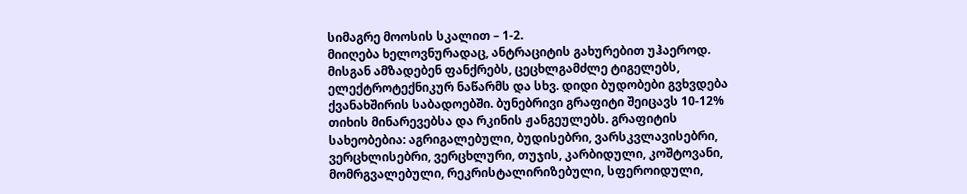სიმაგრე მოოსის სკალით – 1-2.
მიიღება ხელოვნურადაც, ანტრაციტის გახურებით უჰაეროდ. მისგან ამზადებენ ფანქრებს, ცეცხლგამძლე ტიგელებს, ელექტროტექნიკურ ნაწარმს და სხვ. დიდი ბუდობები გვხვდება ქვანახშირის საბადოებში. ბუნებრივი გრაფიტი შეიცავს 10-12% თიხის მინარევებსა და რკინის ჟანგეულებს. გრაფიტის სახეობებია: აგრიგალებული, ბუდისებრი, ვარსკვლავისებრი, ვერცხლისებრი, ვერცხლური, თუჯის, კარბიდული, კოშტოვანი, მომრგვალებული, რეკრისტალირიზებული, სფეროიდული,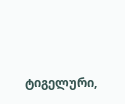ტიგელური,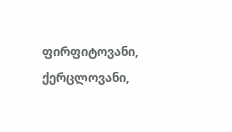ფირფიტოვანი, ქერცლოვანი,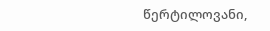წერტილოვანი,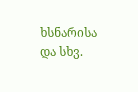ხსნარისა და სხვ.